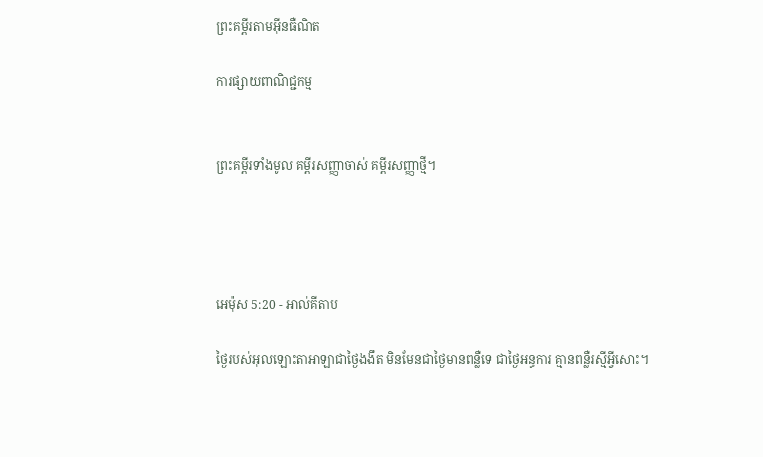ព្រះគម្ពីរតាមអ៊ីនធឺណិត

ការផ្សាយពាណិជ្ជកម្ម


ព្រះគម្ពីរទាំងមូល គម្ពីរសញ្ញាចាស់ គម្ពីរសញ្ញាថ្មី។




អេម៉ុស 5:20 - អាល់គីតាប

ថ្ងៃរបស់អុលឡោះ‌តាអាឡាជាថ្ងៃងងឹត មិនមែនជាថ្ងៃមានពន្លឺទេ ជាថ្ងៃអន្ធការ គ្មានពន្លឺរស្មីអ្វីសោះ។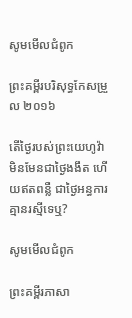សូមមើលជំពូក

ព្រះគម្ពីរបរិសុទ្ធកែសម្រួល ២០១៦

តើថ្ងៃរបស់ព្រះ‌យេហូវ៉ា មិនមែនជាថ្ងៃងងឹត ហើយឥតពន្លឺ ជាថ្ងៃអន្ធការ គ្មានរស្មីទេឬ?

សូមមើលជំពូក

ព្រះគម្ពីរភាសា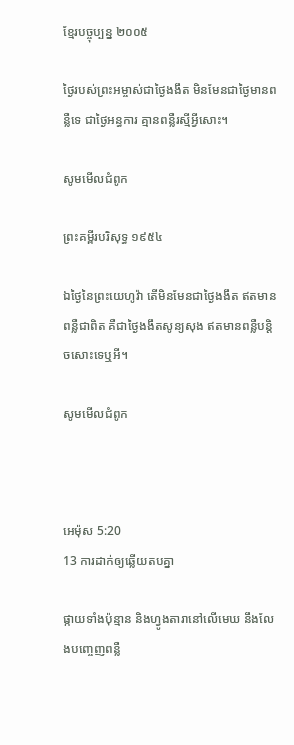ខ្មែរបច្ចុប្បន្ន ២០០៥

ថ្ងៃរបស់ព្រះ‌អម្ចាស់ជាថ្ងៃងងឹត មិនមែនជាថ្ងៃមានពន្លឺទេ ជាថ្ងៃអន្ធការ គ្មានពន្លឺរស្មីអ្វីសោះ។

សូមមើលជំពូក

ព្រះគម្ពីរបរិសុទ្ធ ១៩៥៤

ឯថ្ងៃនៃព្រះ‌យេហូវ៉ា តើមិនមែនជាថ្ងៃងងឹត ឥតមានពន្លឺជាពិត គឺជាថ្ងៃងងឹតសូន្យ‌សុង ឥតមានពន្លឺបន្តិចសោះទេឬអី។

សូមមើលជំពូក



អេម៉ុស 5:20
13 ការដាក់ឲ្យឆ្លើយតបគ្នា

ផ្កាយទាំងប៉ុន្មាន និងហ្វូង‌តារានៅលើមេឃ នឹងលែងបញ្ចេញពន្លឺ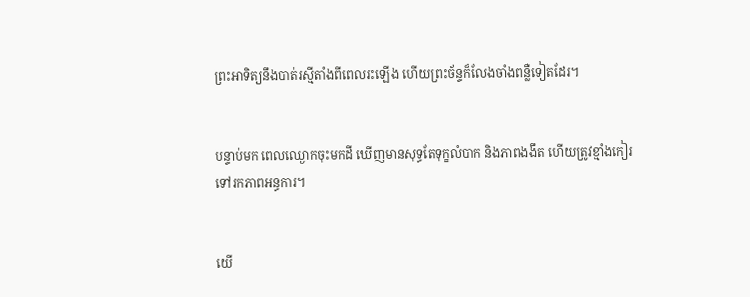ព្រះ‌អាទិត្យនឹងបាត់រស្មីតាំងពីពេលរះឡើង ហើយព្រះ‌ច័ន្ទក៏លែងចាំងពន្លឺទៀតដែរ។


បន្ទាប់មក ពេលឈ្ងោកចុះមកដី ឃើញមានសុទ្ធតែទុក្ខលំបាក និងភាពងងឹត ហើយត្រូវខ្មាំងកៀរទៅរកភាពអន្ធការ។


យើ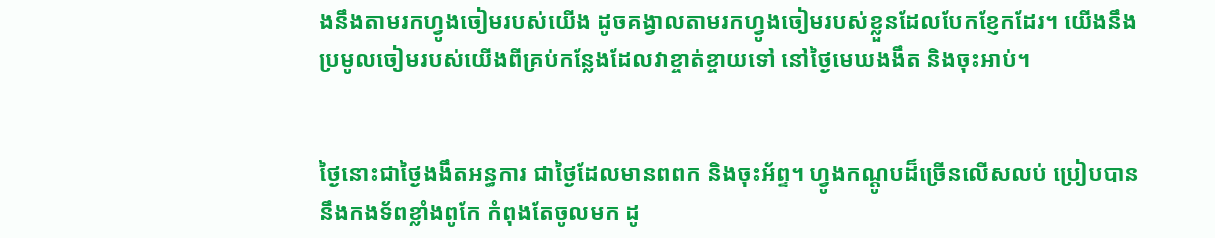ងនឹងតាមរកហ្វូងចៀមរបស់យើង ដូចគង្វាលតាមរកហ្វូងចៀមរបស់ខ្លួនដែលបែក‌ខ្ញែកដែរ។ យើងនឹងប្រមូលចៀមរបស់យើងពីគ្រប់កន្លែងដែលវាខ្ចាត់‌ខ្ចាយទៅ នៅថ្ងៃមេឃងងឹត និងចុះអាប់។


ថ្ងៃនោះជាថ្ងៃងងឹតអន្ធការ ជាថ្ងៃដែលមានពពក និងចុះអ័ព្ទ។ ហ្វូងកណ្ដូបដ៏ច្រើនលើស‌លប់ ប្រៀបបាននឹងកង‌ទ័ពខ្លាំងពូកែ កំពុងតែចូលមក ដូ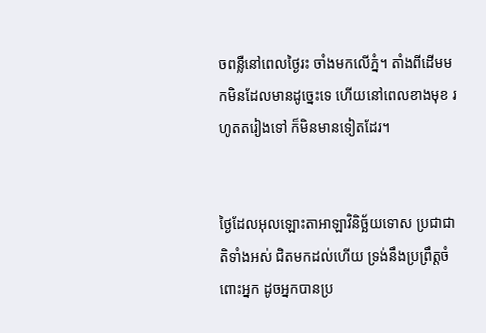ចពន្លឺនៅពេលថ្ងៃរះ ចាំងមកលើភ្នំ។ តាំងពីដើមមកមិនដែលមានដូច្នេះទេ ហើយនៅពេលខាងមុខ រហូតតរៀងទៅ ក៏មិនមានទៀតដែរ។


ថ្ងៃដែលអុលឡោះ‌តាអាឡាវិនិច្ឆ័យទោស ប្រជា‌ជាតិទាំងអស់ ជិតមកដល់ហើយ ទ្រង់នឹងប្រព្រឹត្តចំពោះអ្នក ដូចអ្នកបានប្រ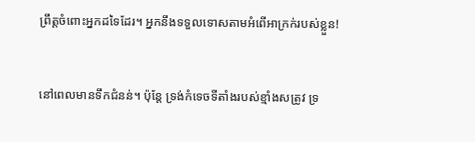ព្រឹត្តចំពោះអ្នកដទៃដែរ។ អ្នកនឹងទទួលទោសតាមអំពើអាក្រក់របស់ខ្លួន!


នៅពេលមានទឹកជំនន់។ ប៉ុន្តែ ទ្រង់កំទេចទីតាំងរបស់ខ្មាំងសត្រូវ ទ្រ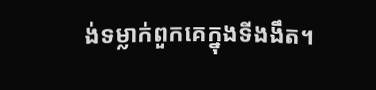ង់ទម្លាក់ពួកគេក្នុងទីងងឹត។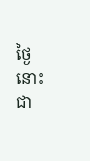ថ្ងៃនោះជា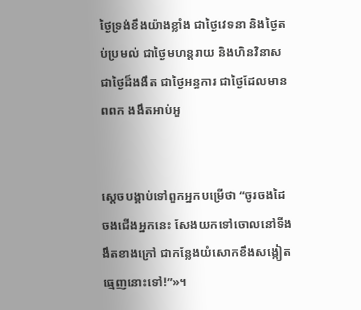ថ្ងៃទ្រង់ខឹងយ៉ាងខ្លាំង ជាថ្ងៃវេទនា និងថ្ងៃតប់‌ប្រមល់ ជាថ្ងៃមហន្ត‌រាយ និងហិនវិនាស ជាថ្ងៃដ៏ងងឹត ជាថ្ងៃអន្ធការ ជាថ្ងៃដែលមានពពក ងងឹតអាប់‌អួ


ស្តេចបង្គាប់ទៅពួកអ្នកបម្រើថា “ចូរចងដៃចងជើងអ្នកនេះ សែងយកទៅចោលនៅទី‌ងងឹតខាងក្រៅ ជាកន្លែងយំសោកខឹងសង្កៀតធ្មេញនោះទៅ!”»។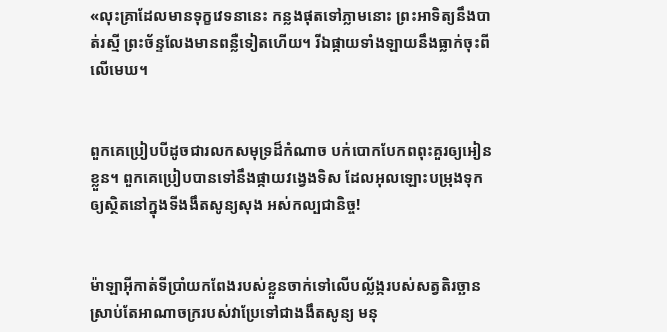«លុះគ្រាដែលមានទុក្ខវេទនានេះ កន្លងផុតទៅភ្លាមនោះ ព្រះ‌អាទិត្យនឹងបាត់រស្មី ព្រះ‌ច័ន្ទលែងមានពន្លឺទៀតហើយ។ រីឯផ្កាយទាំង‌ឡាយនឹងធ្លាក់ចុះពីលើមេឃ។


ពួកគេប្រៀបបីដូចជារលកសមុទ្រដ៏កំណាច បក់បោកបែកពពុះគួរឲ្យអៀនខ្លួន។ ពួកគេប្រៀបបានទៅនឹងផ្កាយវង្វេងទិស ដែលអុលឡោះបម្រុងទុក ឲ្យស្ថិតនៅក្នុងទីងងឹតសូន្យសុង អស់‌កល្បជា‌និច្ច!


ម៉ាឡា‌អ៊ីកាត់ទីប្រាំយកពែងរបស់ខ្លួនចាក់ទៅលើបល្ល័ង្ករបស់សត្វតិរច្ឆាន ស្រាប់តែអាណា‌ចក្ររបស់វាប្រែទៅជាងងឹតសូន្យ មនុ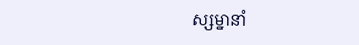ស្ស‌ម្នានាំ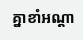គ្នាខាំអណ្ដា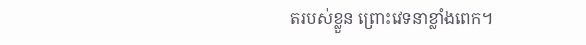តរបស់ខ្លួន ព្រោះវេទនាខ្លាំងពេក។